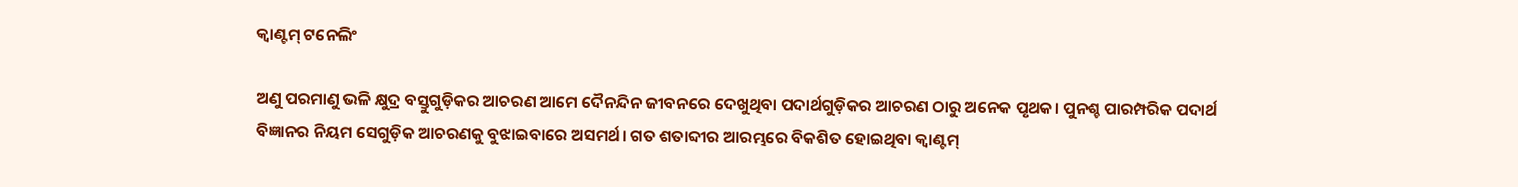କ୍ୱାଣ୍ଟମ୍‌ ଟନେଲିଂ

ଅଣୁ ପରମାଣୁ ଭଳି କ୍ଷୁଦ୍ର ବସ୍ତୁଗୁଡ଼ିକର ଆଚରଣ ଆମେ ଦୈନନ୍ଦିନ ଜୀବନରେ ଦେଖୁଥିବା ପଦାର୍ଥଗୁଡ଼ିକର ଆଚରଣ ଠାରୁ ଅନେକ ପୃଥକ। ପୁନଶ୍ଚ ପାରମ୍ପରିକ ପଦାର୍ଥ ବିଜ୍ଞାନର ନିୟମ ସେଗୁଡ଼ିକ ଆଚରଣକୁ ବୁଝାଇବାରେ ଅସମର୍ଥ। ଗତ ଶତାବ୍ଦୀର ଆରମ୍ଭରେ ବିକଶିତ ହୋଇଥିବା କ୍ୱାଣ୍ଟମ୍‌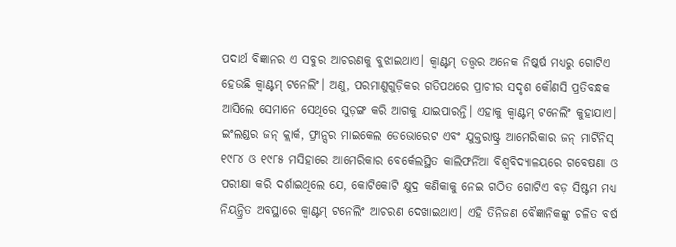ପଦାର୍ଥ ବିଜ୍ଞାନର ଏ ସବୁର ଆଚରଣକୁ ବୁଝାଇଥାଏ। କ୍ୱାଣ୍ଟମ୍‌ ତତ୍ତ୍ୱର ଅନେକ ନିଷ୍କର୍ଷ ମଧ୍ୟରୁ ଗୋଟିଏ ହେଉଛି କ୍ୱାଣ୍ଟମ୍‌ ଟନେଲିଂ। ଅଣୁ, ପରମାଣୁଗୁଡ଼ିକର ଗତିପଥରେ ପ୍ରାଚୀର ସଦୃଶ କୌଣସି ପ୍ରତିବନ୍ଧକ ଆସିଲେ ସେମାନେ ସେଥିରେ ସୁଡ଼ଙ୍ଗ କରି ଆଗକୁ ଯାଇପାରନ୍ତି। ଏହାକୁ କ୍ୱାଣ୍ଟମ୍‌ ଟନେଲିଂ କୁହାଯାଏ।
ଇଂଲଣ୍ଡର ଜନ୍‌ କ୍ଲାର୍କ, ଫ୍ରାନ୍ସର ମାଇକେଲ ଡେଭୋରେଟ ଏବଂ ଯୁକ୍ତରାଷ୍ଟ୍ର ଆମେରିକାର ଜନ୍‌ ମାର୍ଟିନିସ୍‌ ୧୯୮୪ ଓ ୧୯୮୫ ମସିହାରେ ଆମେରିକାର ବେର୍କେଲସ୍ଥିତ କାଲିଫର୍ନିଆ ବିଶ୍ୱବିଦ୍ୟାଳୟରେ ଗବେଷଣା ଓ ପରୀକ୍ଷା କରି ଦର୍ଶାଇଥିଲେ ଯେ, କୋଟିକୋଟି କ୍ଷୁଦ୍ର କଣିକାକୁ ନେଇ ଗଠିତ ଗୋଟିଏ ବଡ଼ ସିଷ୍ଟମ ମଧ୍ୟ ନିୟନ୍ତ୍ରିତ ଅବସ୍ଥାରେ କ୍ୱାଣ୍ଟମ୍‌ ଟନେଲିଂ ଆଚରଣ ଦେଖାଇଥାଏ। ଏହି ତିନିଜଣ ବୈଜ୍ଞାନିକଙ୍କୁ ଚଳିତ ବର୍ଷ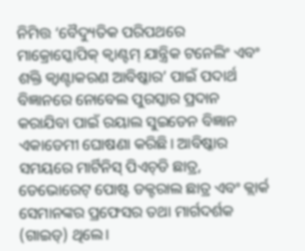ନିମିତ୍ତ ‘ବୈଦ୍ୟୁତିକ ପରିପଥରେ ମାକ୍ରୋସ୍କୋପିକ୍‌ କ୍ୱାଣ୍ଟମ୍‌ ଯାନ୍ତ୍ରିକ ଟନେଲିଂ ଏବଂ ଶକ୍ତି କ୍ୱାଣ୍ଟାକରଣ ଆବିଷ୍କାର’ ପାଇଁ ପଦାର୍ଥ ବିଜ୍ଞାନରେ ନୋବେଲ ପୁରସ୍କାର ପ୍ରଦାନ କରାଯିବା ପାଇଁ ରୟାଲ ସୁଇଡେନ ବିଜ୍ଞାନ ଏକାଡେମୀ ଘୋଷଣା କରିଛି। ଆବିଷ୍କାର ସମୟରେ ମାର୍ଟିନିସ୍‌ ପିଏଚ୍‌ଡି ଛାତ୍ର, ଡେଭୋରେଟ୍‌ ପୋଷ୍ଟ ଡକ୍ଟରାଲ ଛାତ୍ର ଏବଂ କ୍ଲାର୍କ ସେମାନଙ୍କର ପ୍ରଫେସର ତଥା ମାର୍ଗଦର୍ଶକ (ଗାଇଡ୍‌) ଥିଲେ।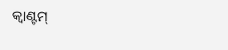କ୍ୱାଣ୍ଟମ୍‌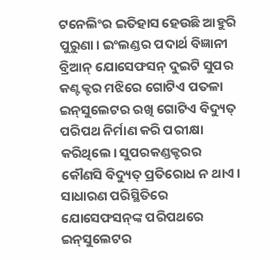ଟନେଲିଂର ଇତିହାସ ହେଉଛି ଆହୁରି ପୁରୁଣା। ଇଂଲଣ୍ଡର ପଦାର୍ଥ ବିଜ୍ଞାନୀ ବ୍ରିଆନ୍‌ ଯୋସେଫସନ୍‌ ଦୁଇଟି ସୁପର କଣ୍ଟକ୍ଟର ମଝିରେ ଗୋଟିଏ ପତଳା ଇନ୍‌ସୁଲେଟର ରଖି ଗୋଟିଏ ବିଦ୍ୟୁତ୍‌ ପରିପଥ ନିର୍ମାଣ କରି ପରୀକ୍ଷା କରିଥିଲେ। ସୁପରକଣ୍ଡକ୍ଟରର କୌଣସି ବିଦ୍ୟୁତ୍‌ ପ୍ରତିରୋଧ ନ ଥାଏ। ସାଧାରଣ ପରିସ୍ଥିତିରେ ଯୋସେଫସନ୍‌ଙ୍କ ପରିପଥରେ ଇନ୍‌ସୁଲେଟର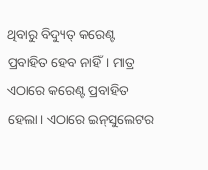ଥିବାରୁ ବିଦ୍ୟୁତ୍‌ କରେଣ୍ଟ ପ୍ରବାହିତ ହେବ ନାହିଁ। ମାତ୍ର ଏଠାରେ କରେଣ୍ଟ ପ୍ରବାହିତ ହେଲା। ଏଠାରେ ଇନ୍‌ସୁଲେଟର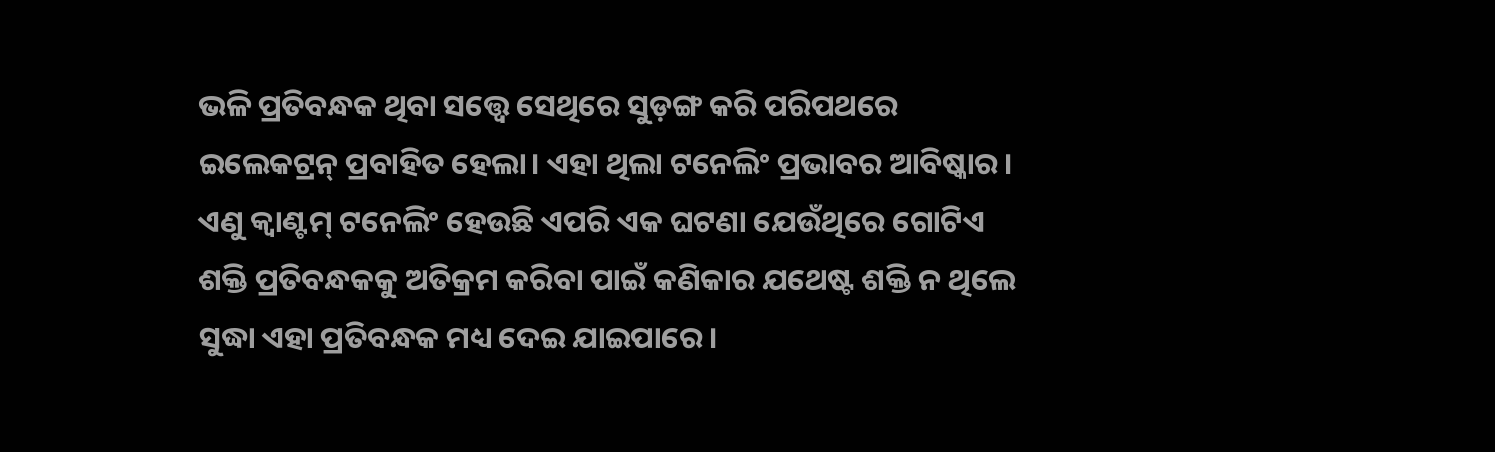ଭଳି ପ୍ରତିବନ୍ଧକ ଥିବା ସତ୍ତ୍ୱେ ସେଥିରେ ସୁଡ଼ଙ୍ଗ କରି ପରିପଥରେ ଇଲେକଟ୍ରନ୍‌ ପ୍ରବାହିତ ହେଲା। ଏହା ଥିଲା ଟନେଲିଂ ପ୍ରଭାବର ଆବିଷ୍କାର। ଏଣୁ କ୍ୱାଣ୍ଟମ୍‌ ଟନେଲିଂ ହେଉଛି ଏପରି ଏକ ଘଟଣା ଯେଉଁଥିରେ ଗୋଟିଏ ଶକ୍ତି ପ୍ରତିବନ୍ଧକକୁ ଅତିକ୍ରମ କରିବା ପାଇଁ କଣିକାର ଯଥେଷ୍ଟ ଶକ୍ତି ନ ଥିଲେ ସୁଦ୍ଧା ଏହା ପ୍ରତିବନ୍ଧକ ମଧ୍ୟ ଦେଇ ଯାଇପାରେ।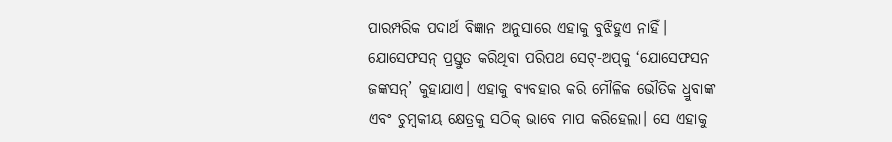ପାରମ୍ପରିକ ପଦାର୍ଥ ବିଜ୍ଞାନ ଅନୁସାରେ ଏହାକୁ ବୁଝିହୁଏ ନାହିଁ।
ଯୋସେଫସନ୍‌ ପ୍ରସ୍ତୁତ କରିଥିବା ପରିପଥ ସେଟ୍‌-ଅପ୍‌କୁ ‘ଯୋସେଫସନ ଜଙ୍କସନ୍‌’ କୁହାଯାଏ। ଏହାକୁ ବ୍ୟବହାର କରି ମୌଳିକ ଭୌତିକ ଧ୍ରୁବାଙ୍କ ଏବଂ ଚୁମ୍ବକୀୟ କ୍ଷେତ୍ରକୁ ସଠିକ୍‌ ଭାବେ ମାପ କରିହେଲା। ସେ ଏହାକୁ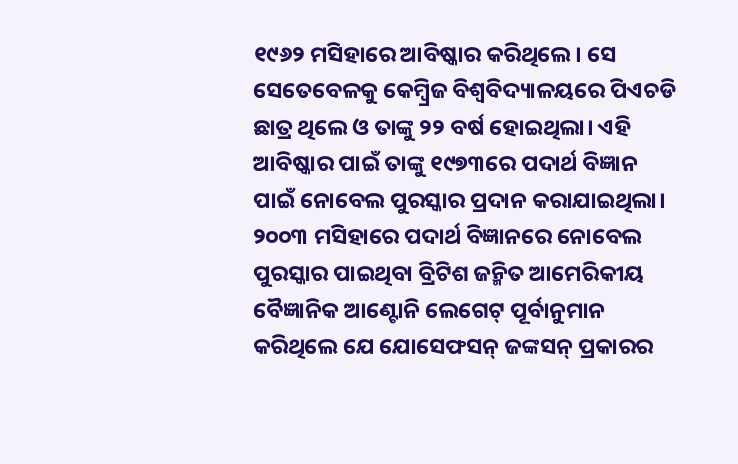୧୯୬୨ ମସିହାରେ ଆବିଷ୍କାର କରିଥିଲେ। ସେ ସେତେବେଳକୁ କେମ୍ବ୍ରିଜ ବିଶ୍ୱବିଦ୍ୟାଳୟରେ ପିଏଚଡି ଛାତ୍ର ଥିଲେ ଓ ତାଙ୍କୁ ୨୨ ବର୍ଷ ହୋଇଥିଲା। ଏହି ଆବିଷ୍କାର ପାଇଁ ତାଙ୍କୁ ୧୯୭୩ରେ ପଦାର୍ଥ ବିଜ୍ଞାନ ପାଇଁ ନୋବେଲ ପୁରସ୍କାର ପ୍ରଦାନ କରାଯାଇଥିଲା।
୨୦୦୩ ମସିହାରେ ପଦାର୍ଥ ବିଜ୍ଞାନରେ ନୋବେଲ ପୁରସ୍କାର ପାଇଥିବା ବ୍ରିଟିଶ ଜନ୍ମିତ ଆମେରିକୀୟ ବୈଜ୍ଞାନିକ ଆଣ୍ଟୋନି ଲେଗେଟ୍‌ ପୂର୍ବାନୁମାନ କରିଥିଲେ ଯେ ଯୋସେଫସନ୍‌ ଜଙ୍କସନ୍‌ ପ୍ରକାରର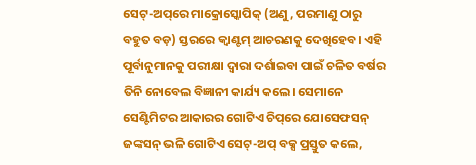ସେଟ୍‌-ଅପ୍‌ରେ ମାକ୍ରୋସ୍କୋପିକ୍‌ (ଅଣୁ, ପରମାଣୁ ଠାରୁ ବହୁତ ବଡ଼) ସ୍ତରରେ କ୍ୱାଣ୍ଟମ୍‌ ଆଚରଣକୁ ଦେଖିହେବ। ଏହି ପୂର୍ବାନୁମାନକୁ ପରୀକ୍ଷା ଦ୍ୱାରା ଦର୍ଶାଇବା ପାଇଁ ଚଳିତ ବର୍ଷର ତିନି ନୋବେଲ ବିଜ୍ଞାନୀ କାର୍ଯ୍ୟ କଲେ। ସେମାନେ ସେଣ୍ଟିମିଟର ଆକାରର ଗୋଟିଏ ଚିପ୍‌ରେ ଯୋସେଫସନ୍‌ ଜଙ୍କସନ୍‌ ଭଳି ଗୋଟିଏ ସେଟ୍‌-ଅପ୍‌ ବକ୍ସ ପ୍ରସ୍ତୁତ କଲେ,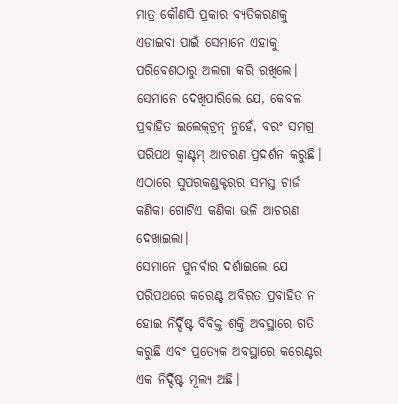ମାତ୍ର କୌଣସି ପ୍ରକାର ବ୍ୟତିକରଣକୁ ଏଡାଇବା ପାଇଁ ସେମାନେ ଏହାକୁ ପରିବେଶଠାରୁ ଅଲଗା କରି ରଖିଲେ। ସେମାନେ ଦେଖିପାରିଲେ ଯେ, କେବଳ ପ୍ରବାହିତ ଇଲେକ୍‌ଟ୍ରନ୍‌ ନୁହେଁ, ବରଂ ସମଗ୍ର ପରିପଥ କ୍ୱାଣ୍ଟମ୍‌ ଆଚରଣ ପ୍ରଦର୍ଶନ କରୁଛି। ଏଠାରେ ସୁପରକଣ୍ଡକ୍ଟରର ସମସ୍ତ ଚାର୍ଜ କଣିକା ଗୋଟିଏ କଣିକା ଭଳି ଆଚରଣ ଦେଖାଇଲା।
ସେମାନେ ପୁନର୍ବାର ଦର୍ଶାଇଲେ ଯେ ପରିପଥରେ କରେଣ୍ଟ ଅବିରତ ପ୍ରବାହିତ ନ ହୋଇ ନିର୍ଦ୍ଦିଷ୍ଟ ବିବିକ୍ତ ଶକ୍ତି ଅବସ୍ଥାରେ ଗତି କରୁଛି ଏବଂ ପ୍ରତ୍ୟେକ ଅବସ୍ଥାରେ କରେଣ୍ଟର ଏକ ନିର୍ଦ୍ଦିଷ୍ଟ ମୂଲ୍ୟ ଅଛି।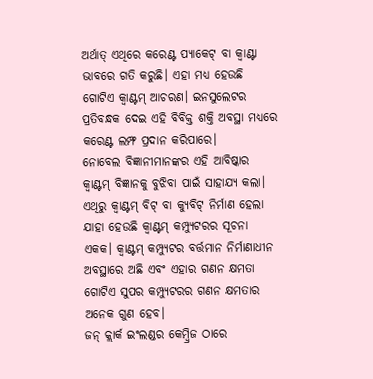ଅର୍ଥାତ୍‌ ଏଥିରେ କରେଣ୍ଟ ପ୍ୟାକେଟ୍‌ ବା କ୍ୱାଣ୍ଟା ଭାବରେ ଗତି କରୁଛି। ଏହା ମଧ୍ୟ ହେଉଛି ଗୋଟିଏ କ୍ୱାଣ୍ଟମ୍‌ ଆଚରଣ। ଇନସୁଲେଟର ପ୍ରତିବନ୍ଧକ ଦେଇ ଏହି ବିବିକ୍ତ ଶକ୍ତି ଅବସ୍ଥା ମଧ୍ୟରେ କରେଣ୍ଟ ଲମ୍ଫ ପ୍ରଦାନ କରିପାରେ।
ନୋବେଲ ବିଜ୍ଞାନୀମାନଙ୍କର ଏହି ଆବିଷ୍କାର କ୍ୱାଣ୍ଟମ୍‌ ବିଜ୍ଞାନକୁ ବୁଝିବା ପାଇଁ ସାହାଯ୍ୟ କଲା। ଏଥିରୁ କ୍ୱାଣ୍ଟମ୍‌ ବିଟ୍‌ ବା କ୍ୟୁବିଟ୍‌ ନିର୍ମାଣ ହେଲା ଯାହା ହେଉଛି କ୍ୱାଣ୍ଟମ୍‌ କମ୍ପ୍ୟୁଟରର ସୂଚନା ଏକକ। କ୍ୱାଣ୍ଟମ୍‌ କମ୍ପ୍ୟୁଟର ବର୍ତ୍ତମାନ ନିର୍ମାଣାଧୀନ ଅବସ୍ଥାରେ ଅଛି ଏବଂ ଏହାର ଗଣନ କ୍ଷମତା ଗୋଟିଏ ସୁପର କମ୍ପ୍ୟୁଟରର ଗଣନ କ୍ଷମତାର ଅନେକ ଗୁଣ ହେବ।
ଜନ୍‌ କ୍ଲାର୍କ ଇଂଲଣ୍ଡର କେମ୍ବ୍ରିଜ ଠାରେ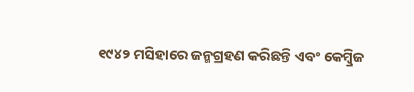୧୯୪୨ ମସିହାରେ ଜନ୍ମଗ୍ରହଣ କରିଛନ୍ତି ଏବଂ କେମ୍ବ୍ରିଜ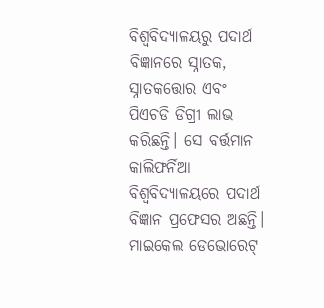ବିଶ୍ୱବିଦ୍ୟାଳୟରୁ ପଦାର୍ଥ ବିଜ୍ଞାନରେ ସ୍ନାତକ, ସ୍ନାତକତ୍ତୋର ଏବଂ ପିଏଚଡି ଡିଗ୍ରୀ ଲାଭ କରିଛନ୍ତି। ସେ ବର୍ତ୍ତମାନ କାଲିଫର୍ନିଆ ବିଶ୍ୱବିଦ୍ୟାଳୟରେ ପଦାର୍ଥ ବିଜ୍ଞାନ ପ୍ରଫେସର ଅଛନ୍ତି।
ମାଇକେଲ ଡେଭୋରେଟ୍‌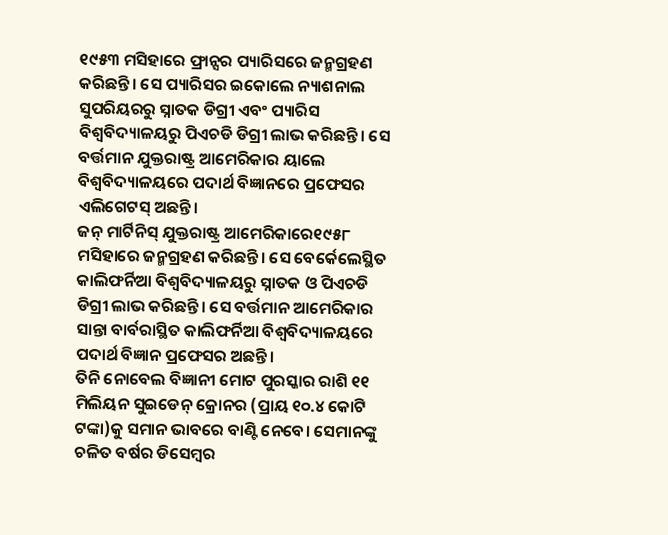୧୯୫୩ ମସିହାରେ ଫ୍ରାନ୍ସର ପ୍ୟାରିସରେ ଜନ୍ମଗ୍ରହଣ କରିଛନ୍ତି। ସେ ପ୍ୟାରିସର ଇକୋଲେ ନ୍ୟାଶନାଲ ସୁପରିୟରରୁ ସ୍ନାତକ ଡିଗ୍ରୀ ଏବଂ ପ୍ୟାରିସ ବିଶ୍ୱବିଦ୍ୟାଳୟରୁ ପିଏଚଡି ଡିଗ୍ରୀ ଲାଭ କରିଛନ୍ତି। ସେ ବର୍ତ୍ତମାନ ଯୁକ୍ତରାଷ୍ଟ୍ର ଆମେରିକାର ୟାଲେ ବିଶ୍ୱବିଦ୍ୟାଳୟରେ ପଦାର୍ଥ ବିଜ୍ଞାନରେ ପ୍ରଫେସର ଏଲିଗେଟସ୍‌ ଅଛନ୍ତି।
ଜନ୍‌ ମାର୍ଟିନିସ୍‌ ଯୁକ୍ତରାଷ୍ଟ୍ର ଆମେରିକାରେ୧୯୫୮ ମସିହାରେ ଜନ୍ମଗ୍ରହଣ କରିଛନ୍ତି। ସେ ବେର୍କେଲେସ୍ଥିତ କାଲିଫର୍ନିଆ ବିଶ୍ୱବିଦ୍ୟାଳୟରୁ ସ୍ନାତକ ଓ ପିଏଚଡି ଡିଗ୍ରୀ ଲାଭ କରିଛନ୍ତି। ସେ ବର୍ତ୍ତମାନ ଆମେରିକାର ସାନ୍ତା ବାର୍ବରାସ୍ଥିତ କାଲିଫର୍ନିଆ ବିଶ୍ୱବିଦ୍ୟାଳୟରେ ପଦାର୍ଥ ବିଜ୍ଞାନ ପ୍ରଫେସର ଅଛନ୍ତି।
ତିନି ନୋବେଲ ବିଜ୍ଞାନୀ ମୋଟ ପୁରସ୍କାର ରାଶି ୧୧ ମିଲିୟନ ସୁଇଡେନ୍‌ କ୍ରୋନର (ପ୍ରାୟ ୧୦.୪ କୋଟି ଟଙ୍କା)କୁ ସମାନ ଭାବରେ ବାଣ୍ଟି ନେବେ। ସେମାନଙ୍କୁ ଚଳିତ ବର୍ଷର ଡିସେମ୍ବର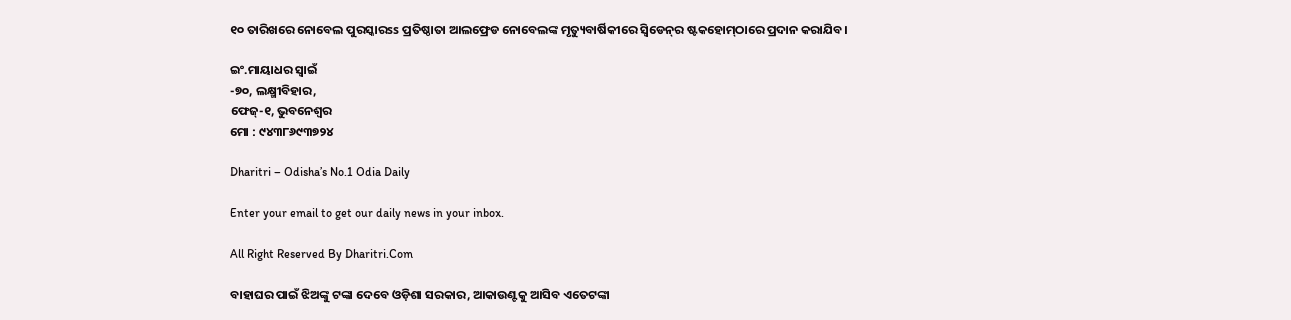୧୦ ତାରିଖରେ ନୋବେଲ ପୁରସ୍କାରss ପ୍ରତିଷ୍ଠାତା ଆଲଫ୍ରେଡ ନୋବେଲଙ୍କ ମୃତ୍ୟୁବାର୍ଷିକୀରେ ସ୍ବିଡେନ୍‌ର ଷ୍ଟକହୋମ୍‌ଠାରେ ପ୍ରଦାନ କରାଯିବ।

ଇଂ.ମାୟାଧର ସ୍ବାଇଁ
-୭୦, ଲକ୍ଷ୍ମୀବିହାର,
ଫେଜ୍‌-୧, ଭୁବନେଶ୍ୱର
ମୋ : ୯୪୩୮୬୯୩୭୨୪

Dharitri – Odisha’s No.1 Odia Daily

Enter your email to get our daily news in your inbox.

All Right Reserved By Dharitri.Com

ବାହାଘର ପାଇଁ ଝିଅଙ୍କୁ ଟଙ୍କା ଦେବେ ଓଡ଼ିଶା ସରକାର, ଆକାଉଣ୍ଟକୁ ଆସିବ ଏତେଟଙ୍କା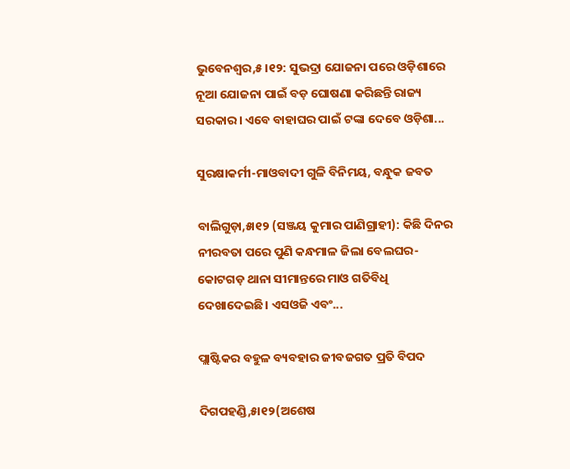ଭୁବେନଶ୍ୱର,୫।୧୨: ସୁଭଦ୍ରା ଯୋଜନା ପରେ ଓଡ଼ିଶାରେ ନୂଆ ଯୋଜନା ପାଇଁ ବଡ଼ ଘୋଷଣା କରିଛନ୍ତି ରାଜ୍ୟ ସରକାର। ଏବେ ବାହାଘର ପାଇଁ ଟଙ୍କା ଦେବେ ଓଡ଼ିଶା...

ସୁରକ୍ଷାକର୍ମୀ-ମାଓବାଦୀ ଗୁଳି ବିନିମୟ, ବନ୍ଧୁକ ଜବତ

ବାଲିଗୁଡ଼ା,୫ା୧୨ (ସଞ୍ଜୟ କୁମାର ପାଣିଗ୍ରାହୀ): କିଛି ଦିନର ନୀରବତା ପରେ ପୁଣି କନ୍ଧମାଳ ଜିଲା ବେଲଘର-କୋଟଗଡ଼ ଥାନା ସୀମାନ୍ତରେ ମାଓ ଗତିବିଧି ଦେଖାଦେଇଛି। ଏସଓଜି ଏବଂ...

ପ୍ଲାଷ୍ଟିକର ବହୁଳ ବ୍ୟବହାର ଜୀବଜଗତ ପ୍ରତି ବିପଦ

ଦିଗପହଣ୍ଡି,୫ା୧୨(ଅଶେଷ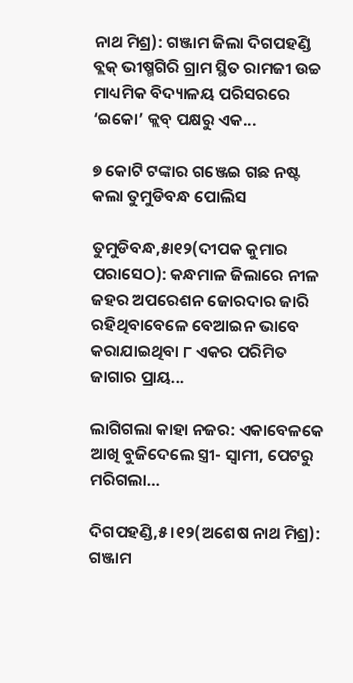ନାଥ ମିଶ୍ର): ଗଞ୍ଜାମ ଜିଲା ଦିଗପହଣ୍ଡି ବ୍ଲକ୍‌ ଭୀଷ୍ମଗିରି ଗ୍ରାମ ସ୍ଥିତ ରାମଜୀ ଉଚ୍ଚ ମାଧ୍ୟମିକ ବିଦ୍ୟାଳୟ ପରିସରରେ ‘ଇକୋ’ କ୍ଲବ୍‌ ପକ୍ଷରୁ ଏକ...

୭ କୋଟି ଟଙ୍କାର ଗଞ୍ଜେଇ ଗଛ ନଷ୍ଟ କଲା ତୁମୁଡିବନ୍ଧ ପୋଲିସ

ତୁମୁଡିବନ୍ଧ,୫ା୧୨(ଦୀପକ କୁମାର ପରାସେଠ): କନ୍ଧମାଳ ଜିଲାରେ ନୀଳ ଜହର ଅପରେଶନ ଜୋରଦାର ଜାରି ରହିଥିବାବେଳେ ବେଆଇନ ଭାବେ କରାଯାଇଥିବା ୮ ଏକର ପରିମିତ ଜାଗାର ପ୍ରାୟ...

ଲାଗିଗଲା କାହା ନଜର: ଏକାବେଳକେ ଆଖି ବୁଜିଦେଲେ ସ୍ତ୍ରୀ- ସ୍ବାମୀ, ପେଟରୁ ମରିଗଲା…

ଦିଗପହଣ୍ଡି,୫।୧୨(ଅଶେଷ ନାଥ ମିଶ୍ର): ଗଞ୍ଜାମ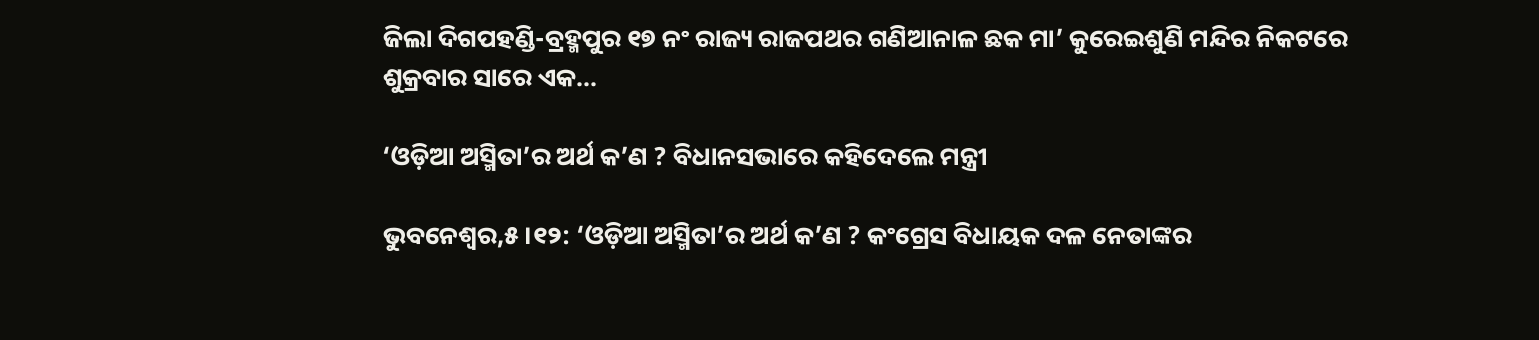ଜିଲା ଦିଗପହଣ୍ଡି-ବ୍ରହ୍ମପୁର ୧୭ ନଂ ରାଜ୍ୟ ରାଜପଥର ଗଣିଆନାଳ ଛକ ମା’ କୁରେଇଶୁଣି ମନ୍ଦିର ନିକଟରେ ଶୁକ୍ରବାର ସାରେ ଏକ...

‘ଓଡ଼ିଆ ଅସ୍ମିତା’ର ଅର୍ଥ କ’ଣ ? ବିଧାନସଭାରେ କହିଦେଲେ ମନ୍ତ୍ରୀ

ଭୁବନେଶ୍ୱର,୫।୧୨: ‘ଓଡ଼ିଆ ଅସ୍ମିତା’ର ଅର୍ଥ କ’ଣ ? କଂଗ୍ରେସ ବିଧାୟକ ଦଳ ନେତାଙ୍କର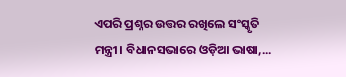ଏପରି ପ୍ରଶ୍ନର ଉତ୍ତର ରଖିଲେ ସଂସ୍କୃତି ମନ୍ତ୍ରୀ। ବିଧାନସଭାରେ ଓଡ଼ିଆ ଭାଷା,...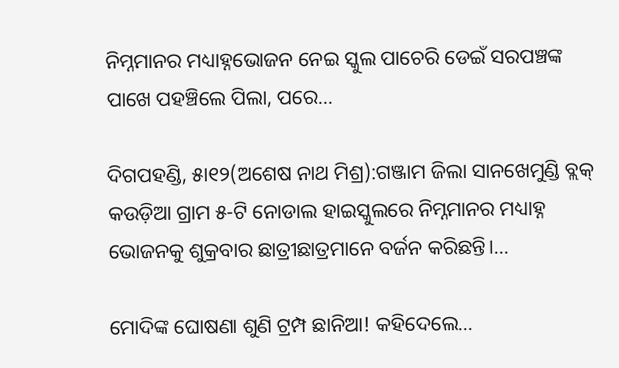ନିମ୍ନମାନର ମଧ୍ୟାହ୍ନଭୋଜନ ନେଇ ସ୍କୁଲ ପାଚେରି ଡେଇଁ ସରପଞ୍ଚଙ୍କ ପାଖେ ପହଞ୍ଚିଲେ ପିଲା, ପରେ…

ଦିଗପହଣ୍ଡି, ୫ା୧୨(ଅଶେଷ ନାଥ ମିଶ୍ର):ଗଞ୍ଜାମ ଜିଲା ସାନଖେମୁଣ୍ଡି ବ୍ଲକ୍‌ କଉଡ଼ିଆ ଗ୍ରାମ ୫-ଟି ନୋଡାଲ ହାଇସ୍କୁଲରେ ନିମ୍ନମାନର ମଧ୍ୟାହ୍ନ ଭୋଜନକୁ ଶୁକ୍ରବାର ଛାତ୍ରୀଛାତ୍ରମାନେ ବର୍ଜନ କରିଛନ୍ତି।...

ମୋଦିଙ୍କ ଘୋଷଣା ଶୁଣି ଟ୍ରମ୍ପ ଛାନିଆ! କହିଦେଲେ…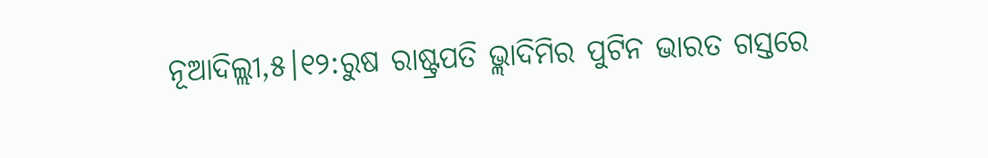ନୂଆଦିଲ୍ଲୀ,୫।୧୨:ରୁଷ ରାଷ୍ଟ୍ରପତି ଭ୍ଲାଦିମିର ପୁଟିନ ଭାରତ ଗସ୍ତରେ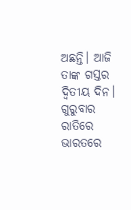ଅଛନ୍ତି। ଆଜି ତାଙ୍କ ଗସ୍ତର ଦ୍ୱିତୀୟ ଦିନ। ଗୁରୁବାର ରାତିରେ ଭାରତରେ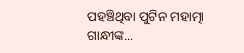ପହଞ୍ଚିଥିବା ପୁଟିନ ମହାତ୍ମା ଗାନ୍ଧୀଙ୍କ...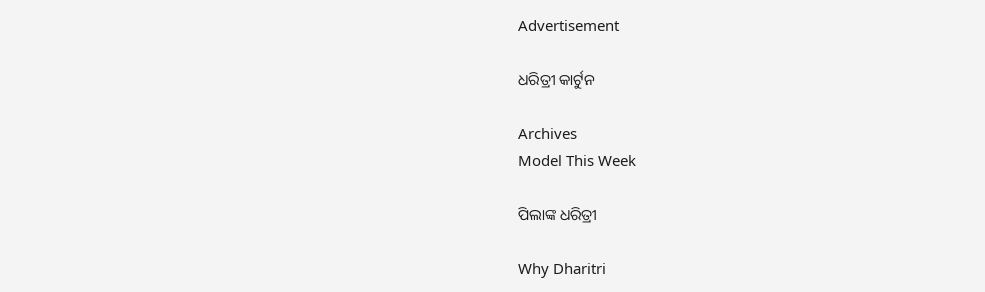Advertisement

ଧରିତ୍ରୀ କାର୍ଟୁନ

Archives
Model This Week

ପିଲାଙ୍କ ଧରିତ୍ରୀ

Why Dharitri